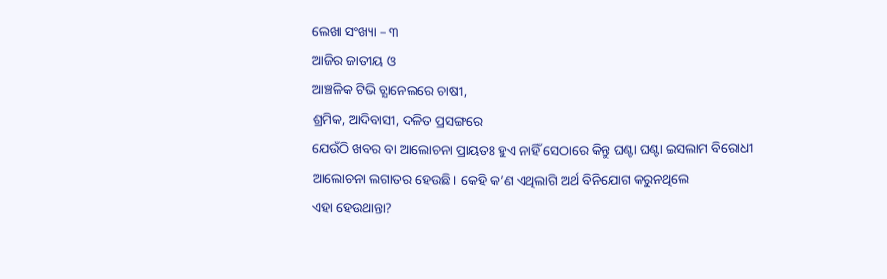ଲେଖା ସଂଖ୍ୟା – ୩
ଆଜିର ଜାତୀୟ ଓ
ଆଞ୍ଚଳିକ ଟିଭି ଚ୍ଯାନେଲରେ ଚାଷୀ,
ଶ୍ରମିକ, ଆଦିବାସୀ, ଦଳିତ ପ୍ରସଙ୍ଗରେ
ଯେଉଁଠି ଖବର ବା ଆଲୋଚନା ପ୍ରାୟତଃ ହୁଏ ନାହିଁ ସେଠାରେ କିନ୍ତୁ ଘଣ୍ଟା ଘଣ୍ଟା ଇସଲାମ ବିରୋଧୀ
ଆଲୋଚନା ଲଗାତର ହେଉଛି। କେହି କ’ଣ ଏଥିଲାଗି ଅର୍ଥ ବିନିଯୋଗ କରୁନଥିଲେ
ଏହା ହେଉଥାନ୍ତା?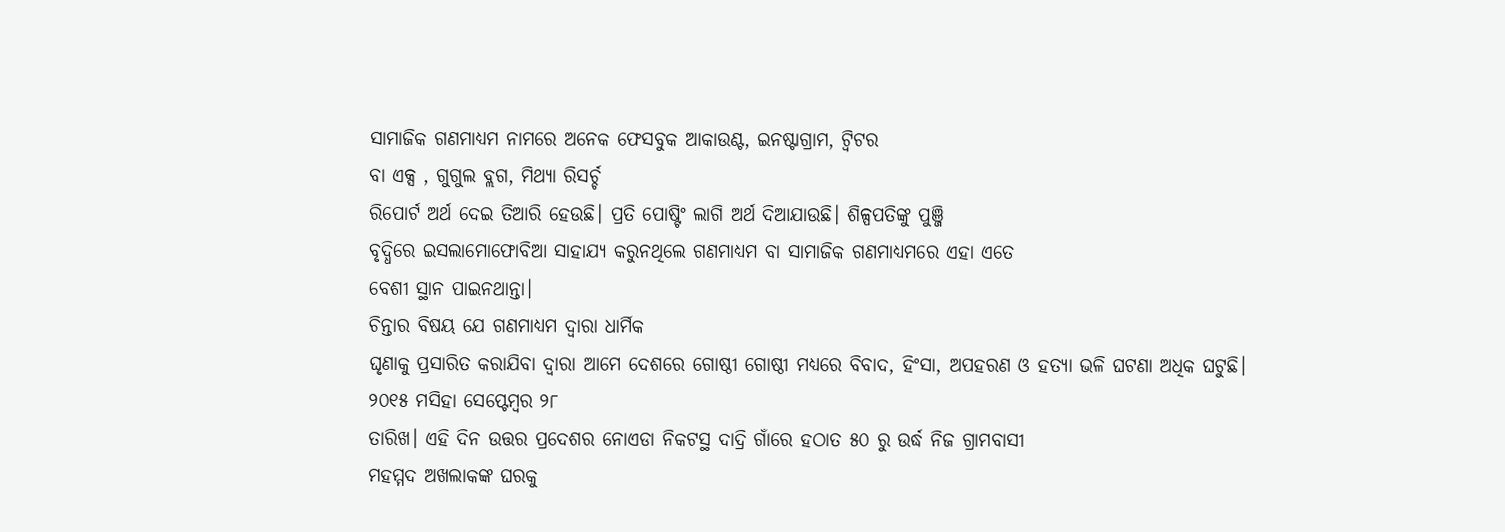ସାମାଜିକ ଗଣମାଧ୍ୟମ ନାମରେ ଅନେକ ଫେସବୁକ ଆକାଉଣ୍ଟ, ଇନଷ୍ଟାଗ୍ରାମ, ଟ୍ବିଟର
ବା ଏକ୍ସ , ଗୁଗୁଲ ବ୍ଲଗ, ମିଥ୍ୟା ରିସର୍ଚ୍ଚ
ରିପୋର୍ଟ ଅର୍ଥ ଦେଇ ତିଆରି ହେଉଛି। ପ୍ରତି ପୋଷ୍ଟିଂ ଲାଗି ଅର୍ଥ ଦିଆଯାଉଛି। ଶିଳ୍ପପତିଙ୍କୁ ପୁଞ୍ଜି
ବୃଦ୍ଧିରେ ଇସଲାମୋଫୋବିଆ ସାହାଯ୍ୟ କରୁନଥିଲେ ଗଣମାଧ୍ୟମ ବା ସାମାଜିକ ଗଣମାଧ୍ୟମରେ ଏହା ଏତେ
ବେଶୀ ସ୍ଥାନ ପାଇନଥାନ୍ତା।
ଚିନ୍ତାର ବିଷୟ ଯେ ଗଣମାଧ୍ୟମ ଦ୍ଵାରା ଧାର୍ମିକ
ଘୃଣାକୁ ପ୍ରସାରିତ କରାଯିବା ଦ୍ଵାରା ଆମେ ଦେଶରେ ଗୋଷ୍ଠୀ ଗୋଷ୍ଠୀ ମଧ୍ୟରେ ବିବାଦ, ହିଂସା, ଅପହରଣ ଓ ହତ୍ୟା ଭଳି ଘଟଣା ଅଧିକ ଘଟୁଛି।
୨୦୧୫ ମସିହା ସେପ୍ଟେମ୍ବର ୨୮
ତାରିଖ। ଏହି ଦିନ ଉତ୍ତର ପ୍ରଦେଶର ନୋଏଡା ନିକଟସ୍ଥ ଦାଦ୍ରି ଗାଁରେ ହଠାତ ୫୦ ରୁ ଉର୍ଦ୍ଧ ନିଜ ଗ୍ରାମବାସୀ
ମହମ୍ମଦ ଅଖଲାକଙ୍କ ଘରକୁ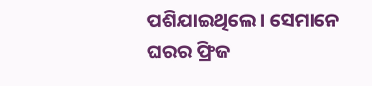ପଶିଯାଇଥିଲେ। ସେମାନେ ଘରର ଫ୍ରିଜ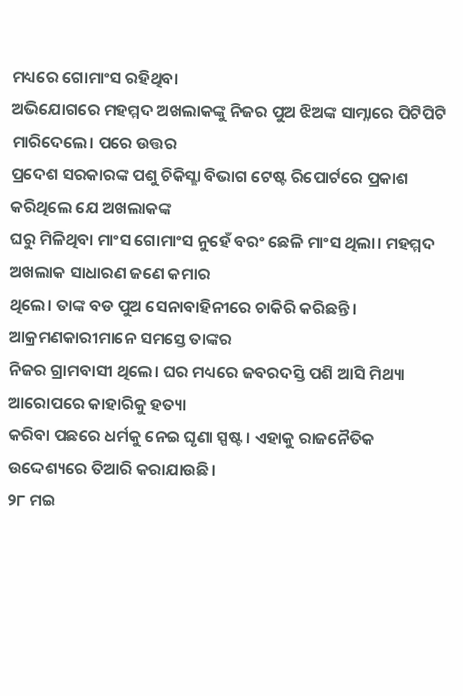ମଧ୍ୟରେ ଗୋମାଂସ ରହିଥିବା
ଅଭିଯୋଗରେ ମହମ୍ମଦ ଅଖଲାକଙ୍କୁ ନିଜର ପୁଅ ଝିଅଙ୍କ ସାମ୍ନାରେ ପିଟିପିଟି ମାରିଦେଲେ। ପରେ ଉତ୍ତର
ପ୍ରଦେଶ ସରକାରଙ୍କ ପଶୁ ଚିକିସ୍ଛା ବିଭାଗ ଟେଷ୍ଟ ରିପୋର୍ଟରେ ପ୍ରକାଶ କରିଥିଲେ ଯେ ଅଖଲାକଙ୍କ
ଘରୁ ମିଳିଥିବା ମାଂସ ଗୋମାଂସ ନୁହେଁ ବରଂ ଛେଳି ମାଂସ ଥିଲା। ମହମ୍ମଦ ଅଖଲାକ ସାଧାରଣ ଜଣେ କମାର
ଥିଲେ। ତାଙ୍କ ବଡ ପୁଅ ସେନାବାହିନୀରେ ଚାକିରି କରିଛନ୍ତି। ଆକ୍ରମଣକାରୀମାନେ ସମସ୍ତେ ତାଙ୍କର
ନିଜର ଗ୍ରାମବାସୀ ଥିଲେ। ଘର ମଧ୍ୟରେ ଜବରଦସ୍ତି ପଶି ଆସି ମିଥ୍ୟା ଆରୋପରେ କାହାରିକୁ ହତ୍ୟା
କରିବା ପଛରେ ଧର୍ମକୁ ନେଇ ଘୃଣା ସ୍ପଷ୍ଟ। ଏହାକୁ ରାଜନୈତିକ ଉଦ୍ଦେଶ୍ୟରେ ତିଆରି କରାଯାଉଛି।
୨୮ ମଇ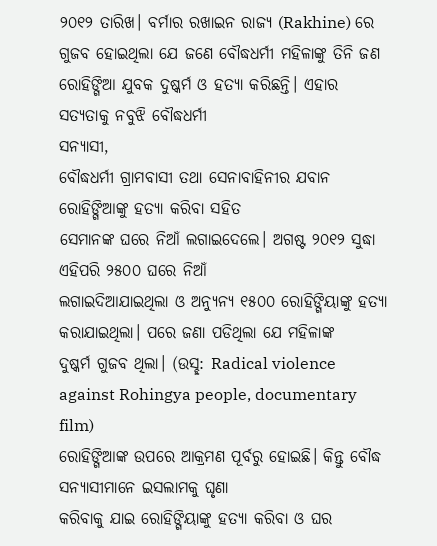୨୦୧୨ ତାରିଖ। ବର୍ମାର ରଖାଇନ ରାଜ୍ୟ (Rakhine) ରେ ଗୁଜବ ହୋଇଥିଲା ଯେ ଜଣେ ବୌଦ୍ଧଧର୍ମୀ ମହିଳାଙ୍କୁ ତିନି ଜଣ
ରୋହିଙ୍ଗିଆ ଯୁବକ ଦୁଷ୍କର୍ମ ଓ ହତ୍ୟା କରିଛନ୍ତି। ଏହାର ସତ୍ୟତାକୁ ନବୁଝି ବୌଦ୍ଧଧର୍ମୀ
ସନ୍ୟାସୀ,
ବୌଦ୍ଧଧର୍ମୀ ଗ୍ରାମବାସୀ ତଥା ସେନାବାହିନୀର ଯବାନ ରୋହିଙ୍ଗିଆଙ୍କୁ ହତ୍ୟା କରିବା ସହିତ
ସେମାନଙ୍କ ଘରେ ନିଆଁ ଲଗାଇଦେଲେ। ଅଗଷ୍ଟ ୨୦୧୨ ସୁଦ୍ଧା ଏହିପରି ୨୫୦୦ ଘରେ ନିଆଁ
ଲଗାଇଦିଆଯାଇଥିଲା ଓ ଅନ୍ୟୁନ୍ୟ ୧୫୦୦ ରୋହିଙ୍ଗିୟାଙ୍କୁ ହତ୍ୟା କରାଯାଇଥିଲା। ପରେ ଜଣା ପଡିଥିଲା ଯେ ମହିଳାଙ୍କ
ଦୁଷ୍କର୍ମ ଗୁଜବ ଥିଲା। (ଉସ୍ଛ: Radical violence against Rohingya people, documentary
film)
ରୋହିଙ୍ଗିଆଙ୍କ ଉପରେ ଆକ୍ରମଣ ପୂର୍ବରୁ ହୋଇଛି। କିନ୍ତୁ ବୌଦ୍ଧ ସନ୍ୟାସୀମାନେ ଇସଲାମକୁ ଘୃଣା
କରିବାକୁ ଯାଇ ରୋହିଙ୍ଗିୟାଙ୍କୁ ହତ୍ୟା କରିବା ଓ ଘର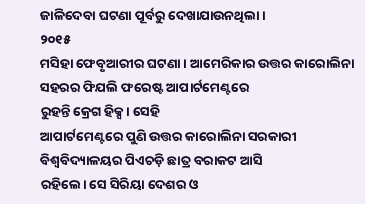ଜାଳିଦେବା ଘଟଣା ପୂର୍ବରୁ ଦେଖାଯାଉନଥିଲା।
୨୦୧୫
ମସିହା ଫେବୃଆରୀର ଘଟଣା। ଆମେରିକାର ଉତ୍ତର କାରୋଲିନା ସହରର ଫିଯଲି ଫରେଷ୍ଟ ଆପାର୍ଟମେଣ୍ଟରେ
ରୁହନ୍ତି କ୍ରେଗ ହିକ୍ସ। ସେହି
ଆପାର୍ଟମେଣ୍ଟରେ ପୁଣି ଉତ୍ତର କାରୋଲିନା ସରକାରୀ ବିଶ୍ୱବିଦ୍ୟାଳୟର ପିଏଚଡ଼ି ଛାତ୍ର ବରାକଟ ଆସି
ରହିଲେ। ସେ ସିରିୟା ଦେଶର ଓ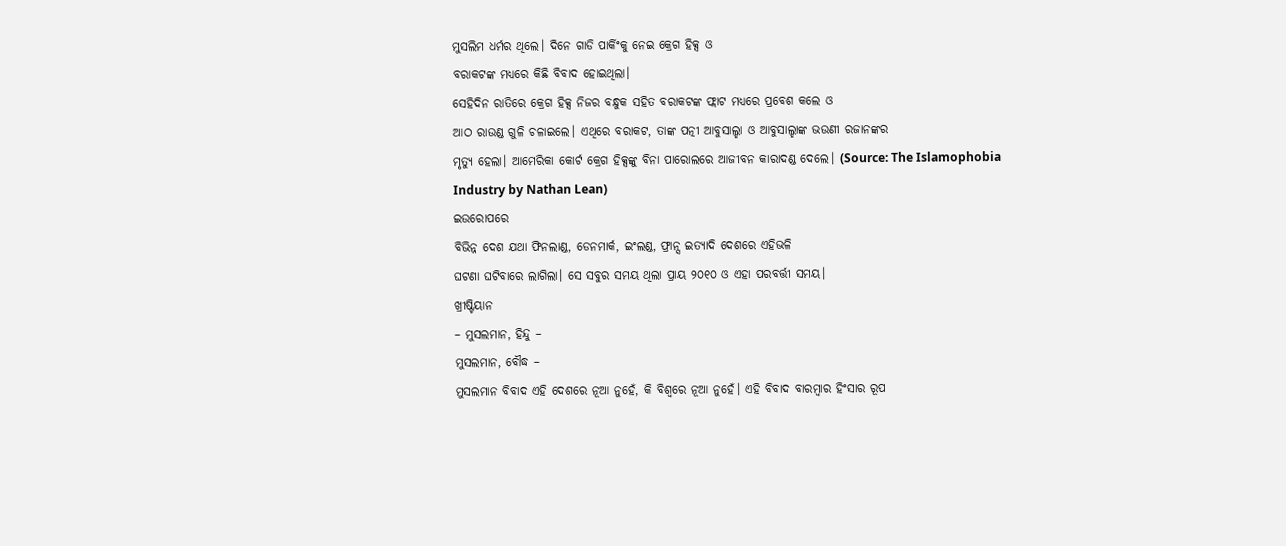ମୁସଲିମ ଧର୍ମର ଥିଲେ। ଦିନେ ଗାଡି ପାର୍କିଂକୁ ନେଇ କ୍ରେଗ ହିକ୍ସ ଓ
ବରାକଟଙ୍କ ମଧ୍ୟରେ କିଛି ବିବାଦ ହୋଇଥିଲା।
ସେହିଦିନ ରାତିରେ କ୍ରେଗ ହିକ୍ସ ନିଜର ବନ୍ଧୁକ ସହିତ ବରାକଟଙ୍କ ଫ୍ଲାଟ ମଧ୍ୟରେ ପ୍ରବେଶ କଲେ ଓ
ଆଠ ରାଉଣ୍ଡ ଗୁଳି ଚଳାଇଲେ। ଏଥିରେ ବରାକଟ, ତାଙ୍କ ପତ୍ନୀ ଆବୁସାଲ୍ହା ଓ ଆବୁସାଲ୍ହାଙ୍କ ଭଉଣୀ ରଜାନଙ୍କର
ମୃତ୍ୟୁ ହେଲା। ଆମେରିକା କୋର୍ଟ କ୍ରେଗ ହିକ୍ସଙ୍କୁ ବିନା ପାରୋଲରେ ଆଜୀବନ କାରାଦଣ୍ଡ ଦେଲେ। (Source: The Islamophobia
Industry by Nathan Lean)
ଇଉରୋପରେ
ବିଭିନ୍ନ ଦେଶ ଯଥା ଫିନଲାଣ୍ଡ, ଡେନମାର୍କ, ଇଂଲଣ୍ଡ, ଫ୍ରାନ୍ସ ଇତ୍ୟାଦି ଦେଶରେ ଏହିଭଳି
ଘଟଣା ଘଟିବାରେ ଲାଗିଲା। ସେ ସବୁର ସମୟ ଥିଲା ପ୍ରାୟ ୨୦୧୦ ଓ ଏହା ପରବର୍ତ୍ତୀ ସମୟ।
ଖ୍ରୀଷ୍ଟିୟାନ
– ମୁସଲମାନ, ହିନ୍ଦୁ –
ମୁସଲମାନ, ବୌଦ୍ଧ –
ମୁସଲମାନ ବିବାଦ ଏହି ଦେଶରେ ନୂଆ ନୁହେଁ, କି ବିଶ୍ବରେ ନୂଆ ନୁହେଁ। ଏହି ବିବାଦ ବାରମ୍ବାର ହିଂସାର ରୂପ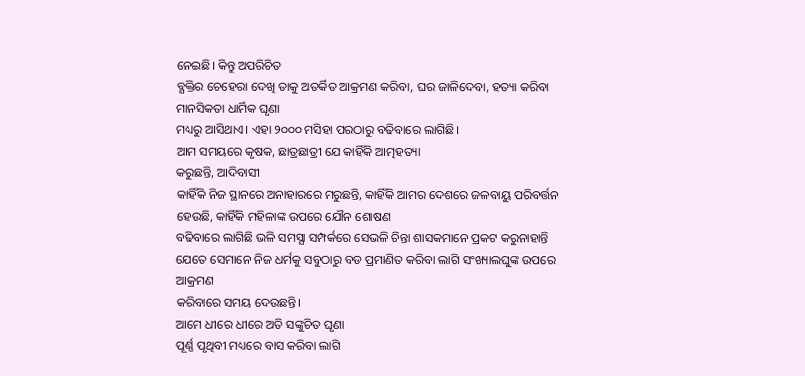ନେଇଛି। କିନ୍ତୁ ଅପରିଚିତ
ବ୍ଯକ୍ତିର ଚେହେରା ଦେଖି ତାକୁ ଅତର୍କିତ ଆକ୍ରମଣ କରିବା, ଘର ଜାଳିଦେବା, ହତ୍ୟା କରିବା ମାନସିକତା ଧାର୍ମିକ ଘୃଣା
ମଧ୍ୟରୁ ଆସିଥାଏ। ଏହା ୨୦୦୦ ମସିହା ପରଠାରୁ ବଢିବାରେ ଲାଗିଛି।
ଆମ ସମୟରେ କୃଷକ, ଛାତ୍ରଛାତ୍ରୀ ଯେ କାହିଁକି ଆତ୍ମହତ୍ୟା
କରୁଛନ୍ତି, ଆଦିବାସୀ
କାହିଁକି ନିଜ ସ୍ଥାନରେ ଅନାହାରରେ ମରୁଛନ୍ତି, କାହିଁକି ଆମର ଦେଶରେ ଜଳବାୟୁ ପରିବର୍ତ୍ତନ ହେଉଛି, କାହିଁକି ମହିଳାଙ୍କ ଉପରେ ଯୌନ ଶୋଷଣ
ବଢିବାରେ ଲାଗିଛି ଭଳି ସମସ୍ଯା ସମ୍ପର୍କରେ ସେଭଳି ଚିନ୍ତା ଶାସକମାନେ ପ୍ରକଟ କରୁନାହାନ୍ତି
ଯେତେ ସେମାନେ ନିଜ ଧର୍ମକୁ ସବୁଠାରୁ ବଡ ପ୍ରମାଣିତ କରିବା ଲାଗି ସଂଖ୍ୟାଲଘୁଙ୍କ ଉପରେ ଆକ୍ରମଣ
କରିବାରେ ସମୟ ଦେଉଛନ୍ତି।
ଆମେ ଧୀରେ ଧୀରେ ଅତି ସଙ୍କୁଚିତ ଘୃଣା
ପୂର୍ଣ୍ଣ ପୃଥିବୀ ମଧ୍ୟରେ ବାସ କରିବା ଲାଗି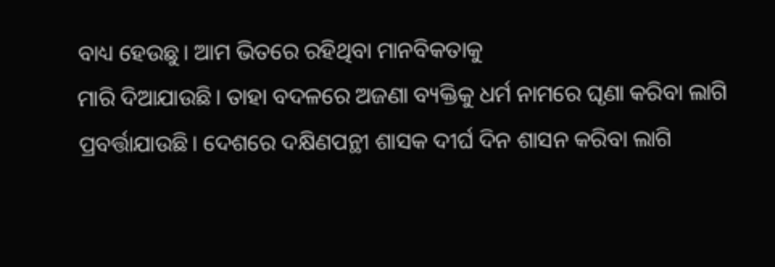ବାଧ୍ୟ ହେଉଛୁ। ଆମ ଭିତରେ ରହିଥିବା ମାନବିକତାକୁ
ମାରି ଦିଆଯାଉଛି। ତାହା ବଦଳରେ ଅଜଣା ବ୍ୟକ୍ତିକୁ ଧର୍ମ ନାମରେ ଘୃଣା କରିବା ଲାଗି
ପ୍ରବର୍ତ୍ତାଯାଉଛି। ଦେଶରେ ଦକ୍ଷିଣପନ୍ଥୀ ଶାସକ ଦୀର୍ଘ ଦିନ ଶାସନ କରିବା ଲାଗି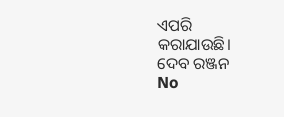ଏପରି
କରାଯାଉଛି।
ଦେବ ରଞ୍ଜନ
No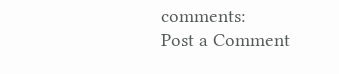comments:
Post a Comment